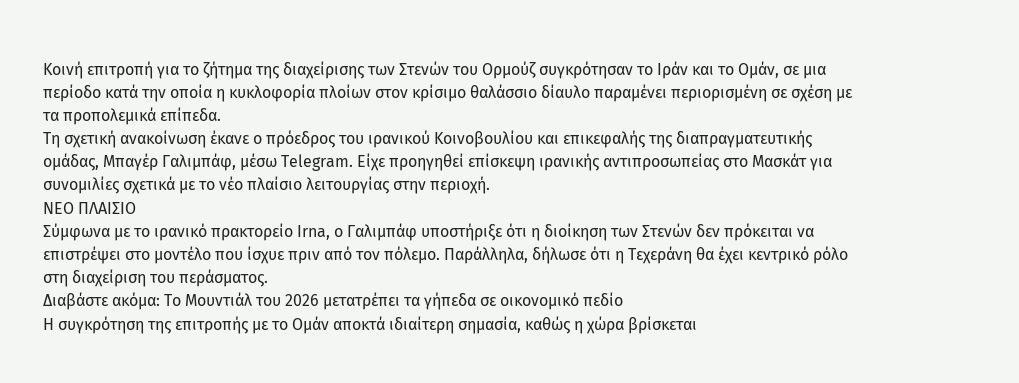Κοινή επιτροπή για το ζήτημα της διαχείρισης των Στενών του Ορμούζ συγκρότησαν το Ιράν και το Ομάν, σε μια περίοδο κατά την οποία η κυκλοφορία πλοίων στον κρίσιμο θαλάσσιο δίαυλο παραμένει περιορισμένη σε σχέση με τα προπολεμικά επίπεδα.
Τη σχετική ανακοίνωση έκανε ο πρόεδρος του ιρανικού Κοινοβουλίου και επικεφαλής της διαπραγματευτικής ομάδας, Μπαγέρ Γαλιμπάφ, μέσω Telegram. Είχε προηγηθεί επίσκεψη ιρανικής αντιπροσωπείας στο Μασκάτ για συνομιλίες σχετικά με το νέο πλαίσιο λειτουργίας στην περιοχή.
ΝΕΟ ΠΛΑΙΣΙΟ
Σύμφωνα με το ιρανικό πρακτορείο Irna, ο Γαλιμπάφ υποστήριξε ότι η διοίκηση των Στενών δεν πρόκειται να επιστρέψει στο μοντέλο που ίσχυε πριν από τον πόλεμο. Παράλληλα, δήλωσε ότι η Τεχεράνη θα έχει κεντρικό ρόλο στη διαχείριση του περάσματος.
Διαβάστε ακόμα: Το Μουντιάλ του 2026 μετατρέπει τα γήπεδα σε οικονομικό πεδίο
Η συγκρότηση της επιτροπής με το Ομάν αποκτά ιδιαίτερη σημασία, καθώς η χώρα βρίσκεται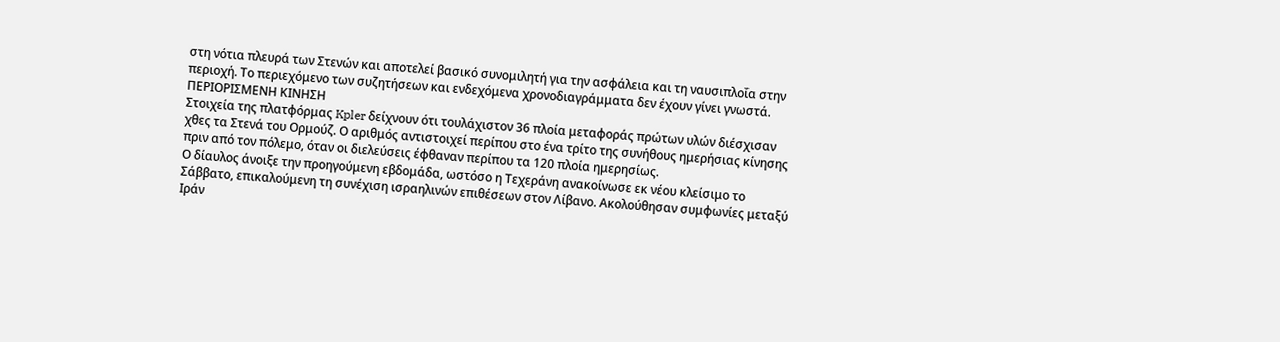στη νότια πλευρά των Στενών και αποτελεί βασικό συνομιλητή για την ασφάλεια και τη ναυσιπλοΐα στην περιοχή. Το περιεχόμενο των συζητήσεων και ενδεχόμενα χρονοδιαγράμματα δεν έχουν γίνει γνωστά.
ΠΕΡΙΟΡΙΣΜΕΝΗ ΚΙΝΗΣΗ
Στοιχεία της πλατφόρμας Kpler δείχνουν ότι τουλάχιστον 36 πλοία μεταφοράς πρώτων υλών διέσχισαν χθες τα Στενά του Ορμούζ. Ο αριθμός αντιστοιχεί περίπου στο ένα τρίτο της συνήθους ημερήσιας κίνησης πριν από τον πόλεμο, όταν οι διελεύσεις έφθαναν περίπου τα 120 πλοία ημερησίως.
Ο δίαυλος άνοιξε την προηγούμενη εβδομάδα, ωστόσο η Τεχεράνη ανακοίνωσε εκ νέου κλείσιμο το Σάββατο, επικαλούμενη τη συνέχιση ισραηλινών επιθέσεων στον Λίβανο. Ακολούθησαν συμφωνίες μεταξύ Ιράν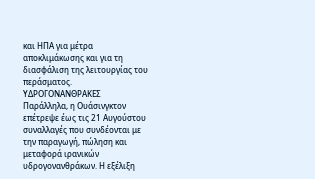και ΗΠΑ για μέτρα αποκλιμάκωσης και για τη διασφάλιση της λειτουργίας του περάσματος.
ΥΔΡΟΓΟΝΑΝΘΡΑΚΕΣ
Παράλληλα, η Ουάσινγκτον επέτρεψε έως τις 21 Αυγούστου συναλλαγές που συνδέονται με την παραγωγή, πώληση και μεταφορά ιρανικών υδρογονανθράκων. Η εξέλιξη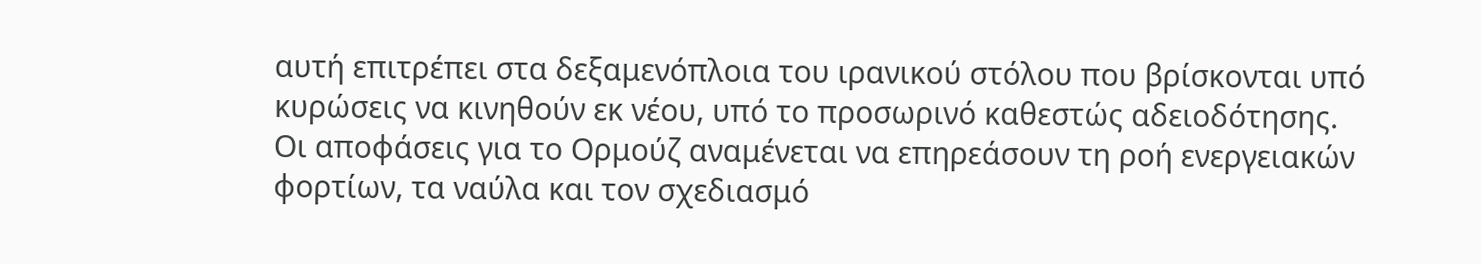αυτή επιτρέπει στα δεξαμενόπλοια του ιρανικού στόλου που βρίσκονται υπό κυρώσεις να κινηθούν εκ νέου, υπό το προσωρινό καθεστώς αδειοδότησης.
Οι αποφάσεις για το Ορμούζ αναμένεται να επηρεάσουν τη ροή ενεργειακών φορτίων, τα ναύλα και τον σχεδιασμό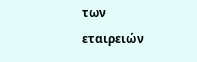των εταιρειών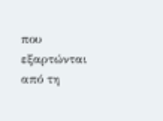που εξαρτώνται από τη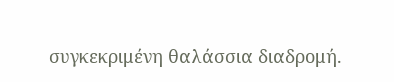συγκεκριμένη θαλάσσια διαδρομή.